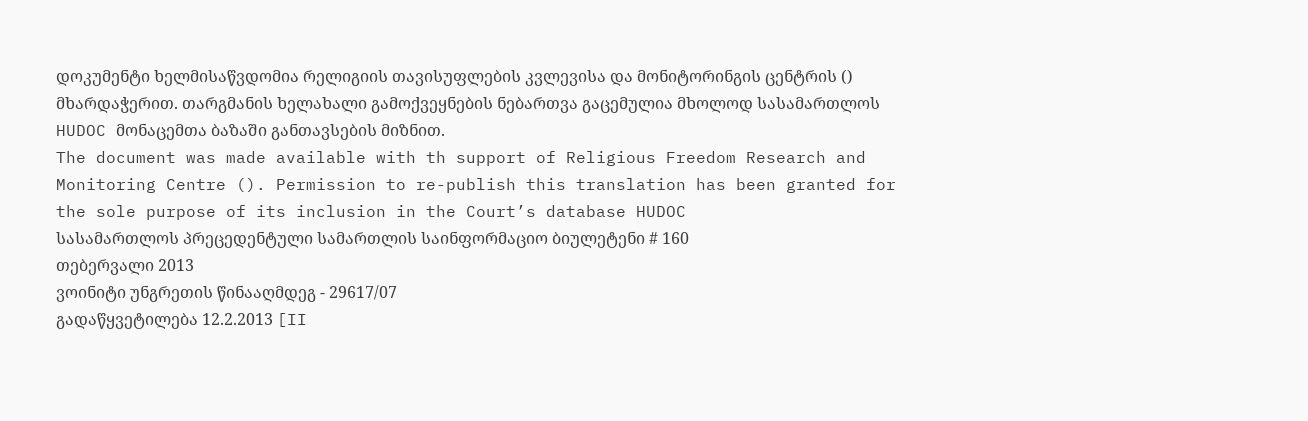დოკუმენტი ხელმისაწვდომია რელიგიის თავისუფლების კვლევისა და მონიტორინგის ცენტრის () მხარდაჭერით. თარგმანის ხელახალი გამოქვეყნების ნებართვა გაცემულია მხოლოდ სასამართლოს HUDOC მონაცემთა ბაზაში განთავსების მიზნით.
The document was made available with th support of Religious Freedom Research and Monitoring Centre (). Permission to re-publish this translation has been granted for the sole purpose of its inclusion in the Court’s database HUDOC
სასამართლოს პრეცედენტული სამართლის საინფორმაციო ბიულეტენი # 160
თებერვალი 2013
ვოინიტი უნგრეთის წინააღმდეგ - 29617/07
გადაწყვეტილება 12.2.2013 [II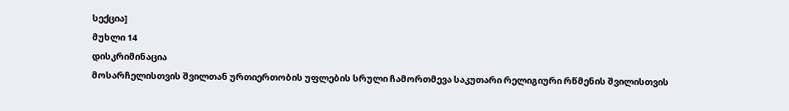სექცია]
მუხლი 14
დისკრიმინაცია
მოსარჩელისთვის შვილთან ურთიერთობის უფლების სრული ჩამორთმევა საკუთარი რელიგიური რწმენის შვილისთვის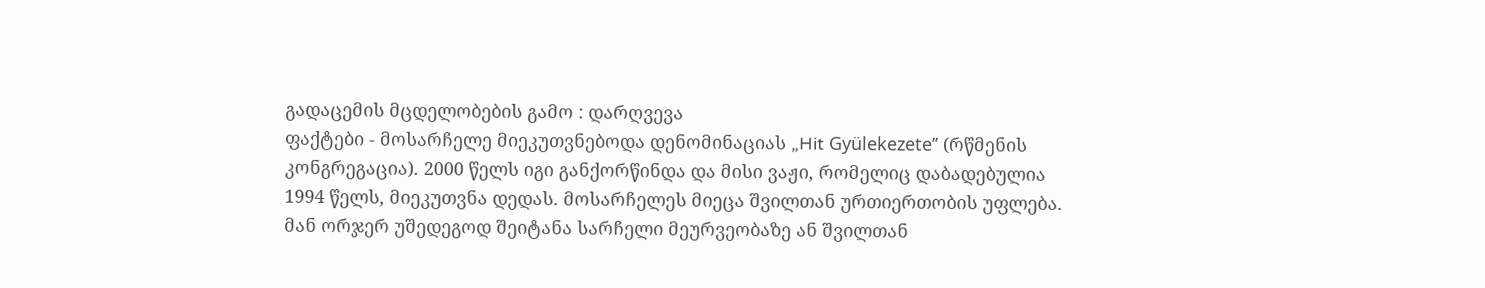გადაცემის მცდელობების გამო : დარღვევა
ფაქტები - მოსარჩელე მიეკუთვნებოდა დენომინაციას „Hit Gyülekezete’’ (რწმენის კონგრეგაცია). 2000 წელს იგი განქორწინდა და მისი ვაჟი, რომელიც დაბადებულია 1994 წელს, მიეკუთვნა დედას. მოსარჩელეს მიეცა შვილთან ურთიერთობის უფლება. მან ორჯერ უშედეგოდ შეიტანა სარჩელი მეურვეობაზე ან შვილთან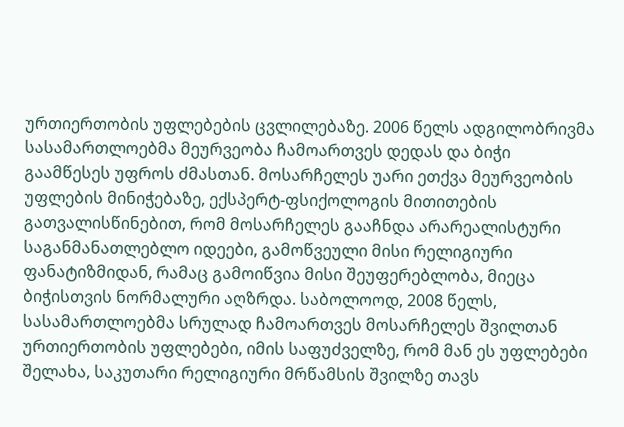ურთიერთობის უფლებების ცვლილებაზე. 2006 წელს ადგილობრივმა სასამართლოებმა მეურვეობა ჩამოართვეს დედას და ბიჭი გაამწესეს უფროს ძმასთან. მოსარჩელეს უარი ეთქვა მეურვეობის უფლების მინიჭებაზე, ექსპერტ-ფსიქოლოგის მითითების გათვალისწინებით, რომ მოსარჩელეს გააჩნდა არარეალისტური საგანმანათლებლო იდეები, გამოწვეული მისი რელიგიური ფანატიზმიდან, რამაც გამოიწვია მისი შეუფერებლობა, მიეცა ბიჭისთვის ნორმალური აღზრდა. საბოლოოდ, 2008 წელს, სასამართლოებმა სრულად ჩამოართვეს მოსარჩელეს შვილთან ურთიერთობის უფლებები, იმის საფუძველზე, რომ მან ეს უფლებები შელახა, საკუთარი რელიგიური მრწამსის შვილზე თავს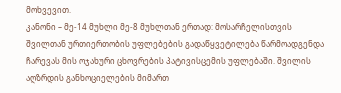მოხვევით.
კანონი – მე-14 მუხლი მე-8 მუხლთან ერთად: მოსარჩელისთვის შვილთან ურთიერთობის უფლებების გადაწყვეტილება წარმოადგენდა ჩარევას მის ოჯახური ცხოვრების პატივისცემის უფლებაში. შვილის აღზრდის განხოციელების მიმართ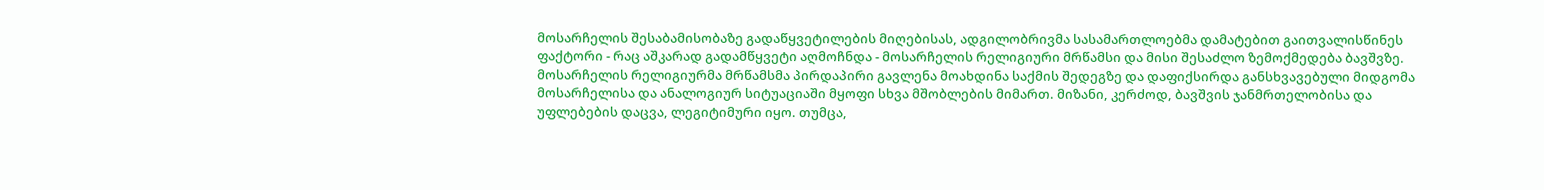მოსარჩელის შესაბამისობაზე გადაწყვეტილების მიღებისას, ადგილობრივმა სასამართლოებმა დამატებით გაითვალისწინეს ფაქტორი - რაც აშკარად გადამწყვეტი აღმოჩნდა - მოსარჩელის რელიგიური მრწამსი და მისი შესაძლო ზემოქმედება ბავშვზე. მოსარჩელის რელიგიურმა მრწამსმა პირდაპირი გავლენა მოახდინა საქმის შედეგზე და დაფიქსირდა განსხვავებული მიდგომა მოსარჩელისა და ანალოგიურ სიტუაციაში მყოფი სხვა მშობლების მიმართ. მიზანი, კერძოდ, ბავშვის ჯანმრთელობისა და უფლებების დაცვა, ლეგიტიმური იყო. თუმცა,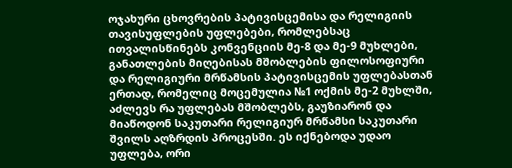ოჯახური ცხოვრების პატივისცემისა და რელიგიის თავისუფლების უფლებები, რომლებსაც ითვალისწინებს კონვენციის მე-8 და მე-9 მუხლები, განათლების მიღებისას მშობლების ფილოსოფიური და რელიგიური მრწამსის პატივისცემის უფლებასთან ერთად, რომელიც მოცემულია №1 ოქმის მე-2 მუხლში, აძლევს რა უფლებას მშობლებს, გაუზიარონ და მიაწოდონ საკუთარი რელიგიურ მრწამსი საკუთარი შვილს აღზრდის პროცესში. ეს იქნებოდა უდაო უფლება, ორი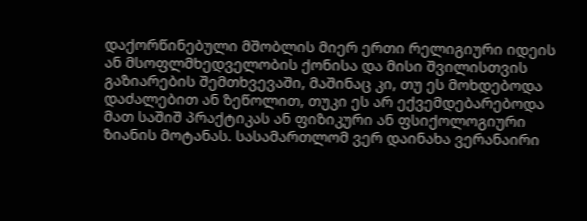დაქორწინებული მშობლის მიერ ერთი რელიგიური იდეის ან მსოფლმხედველობის ქონისა და მისი შვილისთვის გაზიარების შემთხვევაში, მაშინაც კი, თუ ეს მოხდებოდა დაძალებით ან ზეწოლით, თუკი ეს არ ექვემდებარებოდა მათ საშიშ პრაქტიკას ან ფიზიკური ან ფსიქოლოგიური ზიანის მოტანას. სასამართლომ ვერ დაინახა ვერანაირი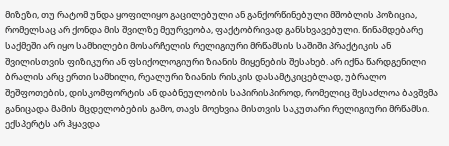მიზეზი, თუ რატომ უნდა ყოფილიყო გაცილებული ან განქორწინებული მშობლის პოზიცია, რომელსაც არ ქონდა მის შვილზე მეურვეობა, ფაქტობრივად განსხვავებული. წინამდებარე საქმეში არ იყო სამხილები მოსარჩელის რელიგიური მრწამსის საშიში პრაქტიკის ან შვილისთვის ფიზიკური ან ფსიქოლოგიური ზიანის მიყენების შესახებ. არ იქნა წარდგენილი ბრალის არც ერთი სამხილი, რეალური ზიანის რისკის დასამტკიცებლად, უბრალო შეშფოთების, დისკომფორტის ან დაბნეულობის საპირისპიროდ, რომელიც შესაძლოა ბავშვმა განიცადა მამის მცდელობების გამო, თავს მოეხვია მისთვის საკუთარი რელიგიური მრწამსი. ექსპერტს არ ჰყავდა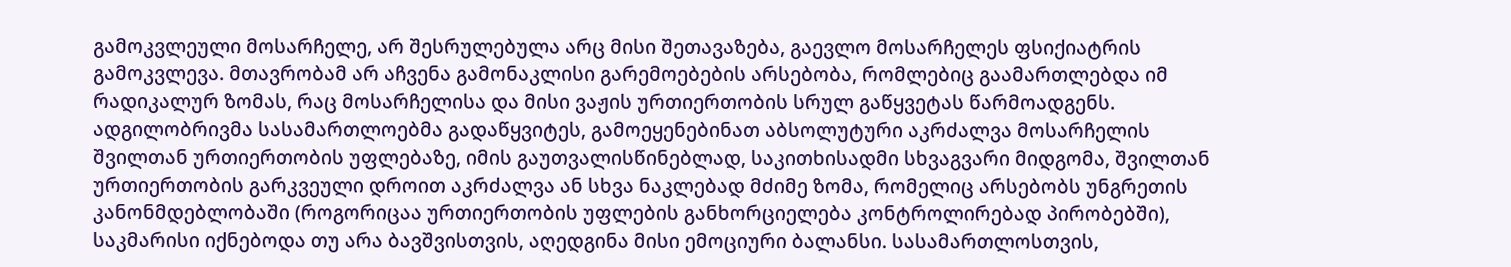გამოკვლეული მოსარჩელე, არ შესრულებულა არც მისი შეთავაზება, გაევლო მოსარჩელეს ფსიქიატრის გამოკვლევა. მთავრობამ არ აჩვენა გამონაკლისი გარემოებების არსებობა, რომლებიც გაამართლებდა იმ რადიკალურ ზომას, რაც მოსარჩელისა და მისი ვაჟის ურთიერთობის სრულ გაწყვეტას წარმოადგენს. ადგილობრივმა სასამართლოებმა გადაწყვიტეს, გამოეყენებინათ აბსოლუტური აკრძალვა მოსარჩელის შვილთან ურთიერთობის უფლებაზე, იმის გაუთვალისწინებლად, საკითხისადმი სხვაგვარი მიდგომა, შვილთან ურთიერთობის გარკვეული დროით აკრძალვა ან სხვა ნაკლებად მძიმე ზომა, რომელიც არსებობს უნგრეთის კანონმდებლობაში (როგორიცაა ურთიერთობის უფლების განხორციელება კონტროლირებად პირობებში), საკმარისი იქნებოდა თუ არა ბავშვისთვის, აღედგინა მისი ემოციური ბალანსი. სასამართლოსთვის,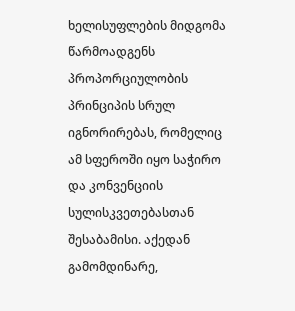ხელისუფლების მიდგომა წარმოადგენს პროპორციულობის პრინციპის სრულ იგნორირებას, რომელიც ამ სფეროში იყო საჭირო და კონვენციის სულისკვეთებასთან შესაბამისი. აქედან გამომდინარე,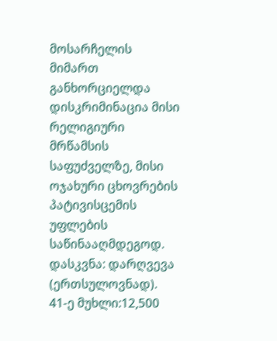მოსარჩელის მიმართ განხორციელდა დისკრიმინაცია მისი რელიგიური მრწამსის საფუძველზე, მისი ოჯახური ცხოვრების პატივისცემის უფლების საწინააღმდეგოდ.
დასკვნა: დარღვევა (ერთსულოვნად).
41-ე მუხლი:12,500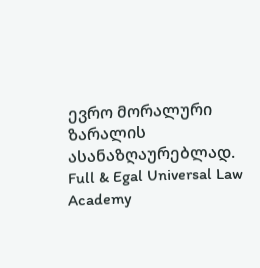ევრო მორალური ზარალის ასანაზღაურებლად.
Full & Egal Universal Law Academy